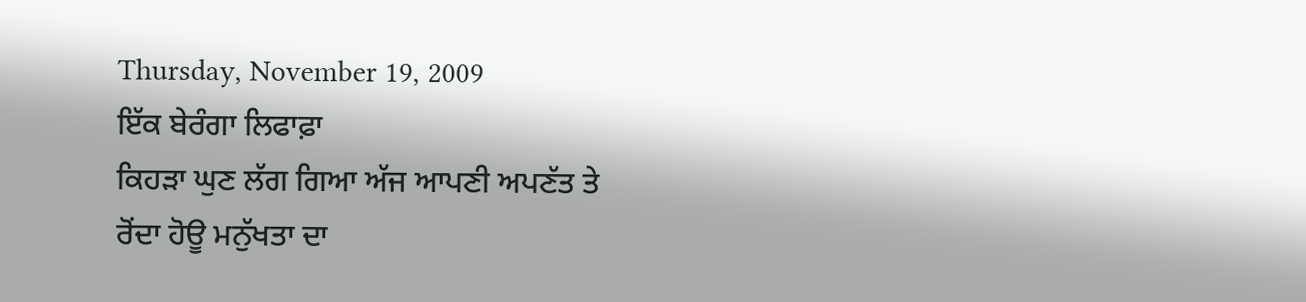Thursday, November 19, 2009
ਇੱਕ ਬੇਰੰਗਾ ਲਿਫਾਫ਼ਾ
ਕਿਹੜਾ ਘੁਣ ਲੱਗ ਗਿਆ ਅੱਜ ਆਪਣੀ ਅਪਣੱਤ ਤੇ
ਰੋਂਦਾ ਹੋਊ ਮਨੁੱਖਤਾ ਦਾ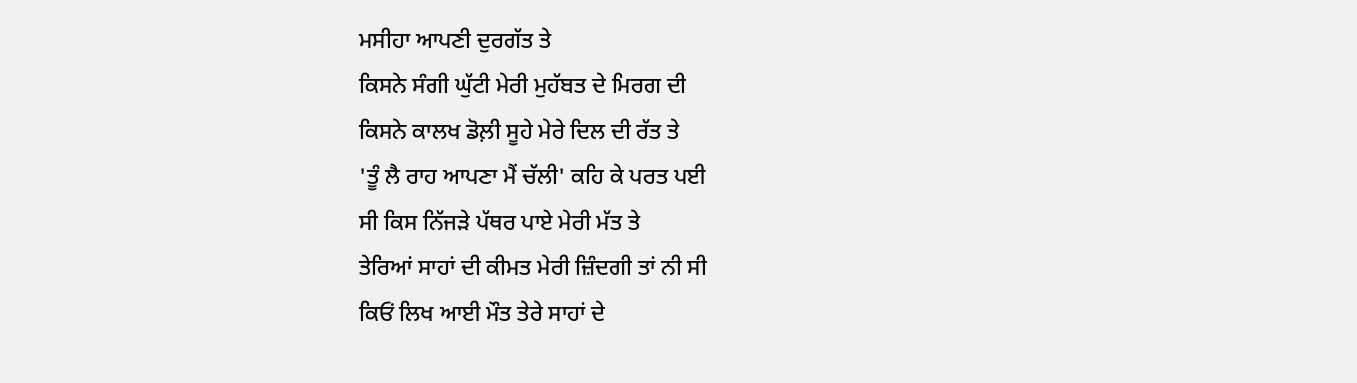ਮਸੀਹਾ ਆਪਣੀ ਦੁਰਗੱਤ ਤੇ
ਕਿਸਨੇ ਸੰਗੀ ਘੁੱਟੀ ਮੇਰੀ ਮੁਹੱਬਤ ਦੇ ਮਿਰਗ ਦੀ
ਕਿਸਨੇ ਕਾਲਖ ਡੋਲ਼ੀ ਸੂਹੇ ਮੇਰੇ ਦਿਲ ਦੀ ਰੱਤ ਤੇ
'ਤੂੰ ਲੈ ਰਾਹ ਆਪਣਾ ਮੈਂ ਚੱਲੀ' ਕਹਿ ਕੇ ਪਰਤ ਪਈ
ਸੀ ਕਿਸ ਨਿੱਜੜੇ ਪੱਥਰ ਪਾਏ ਮੇਰੀ ਮੱਤ ਤੇ
ਤੇਰਿਆਂ ਸਾਹਾਂ ਦੀ ਕੀਮਤ ਮੇਰੀ ਜ਼ਿੰਦਗੀ ਤਾਂ ਨੀ ਸੀ
ਕਿਓਂ ਲਿਖ ਆਈ ਮੌਤ ਤੇਰੇ ਸਾਹਾਂ ਦੇ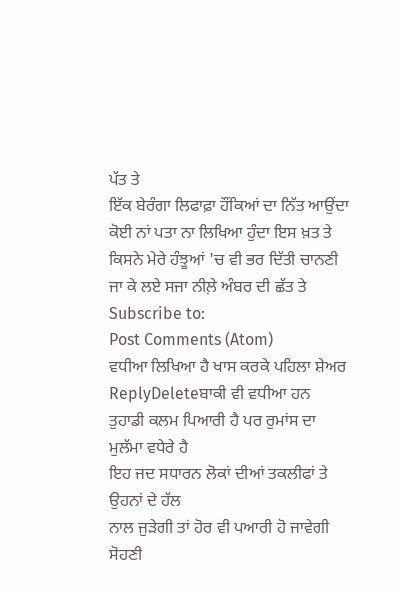ਪੱਤ ਤੇ
ਇੱਕ ਬੇਰੰਗਾ ਲਿਫਾਫ਼ਾ ਹੌਂਕਿਆਂ ਦਾ ਨਿੱਤ ਆਉਂਦਾ
ਕੋਈ ਨਾਂ ਪਤਾ ਨਾ ਲਿਖਿਆ ਹੁੰਦਾ ਇਸ ਖ਼ਤ ਤੇ
ਕਿਸਨੇ ਮੇਰੇ ਹੰਝੂਆਂ 'ਚ ਵੀ ਭਰ ਦਿੱਤੀ ਚਾਨਣੀ
ਜਾ ਕੇ ਲਏ ਸਜਾ ਨੀਲ਼ੇ ਅੰਬਰ ਦੀ ਛੱਤ ਤੇ
Subscribe to:
Post Comments (Atom)
ਵਧੀਆ ਲਿਖਿਆ ਹੈ ਖਾਸ ਕਰਕੇ ਪਹਿਲਾ ਸ਼ੇਅਰ
ReplyDeleteਬਾਕੀ ਵੀ ਵਧੀਆ ਹਨ
ਤੁਹਾਡੀ ਕਲਮ ਪਿਆਰੀ ਹੈ ਪਰ ਰੁਮਾਂਸ ਦਾ ਮੁਲੱਮਾ ਵਧੇਰੇ ਹੈ
ਇਹ ਜਦ ਸਧਾਰਨ ਲੋਕਾਂ ਦੀਆਂ ਤਕਲੀਫਾਂ ਤੇ ਉਹਨਾਂ ਦੇ ਹੱਲ
ਨਾਲ ਜੁੜੇਗੀ ਤਾਂ ਹੋਰ ਵੀ ਪਆਰੀ ਹੋ ਜਾਵੇਗੀ
ਸੋਹਣੀ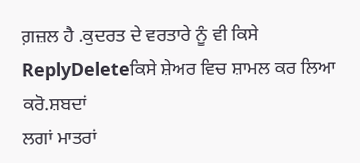ਗ਼ਜ਼ਲ ਹੈ .ਕੁਦਰਤ ਦੇ ਵਰਤਾਰੇ ਨੂੰ ਵੀ ਕਿਸੇ
ReplyDeleteਕਿਸੇ ਸ਼ੇਅਰ ਵਿਚ ਸ਼ਾਮਲ ਕਰ ਲਿਆ ਕਰੋ.ਸ਼ਬਦਾਂ
ਲਗਾਂ ਮਾਤਰਾਂ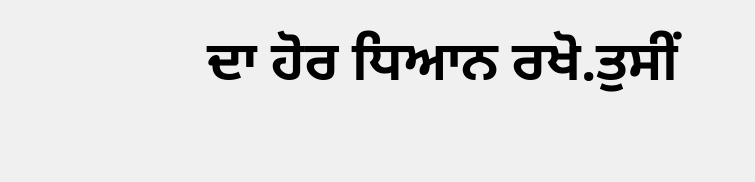ਦਾ ਹੋਰ ਧਿਆਨ ਰਖੋ.ਤੁਸੀਂ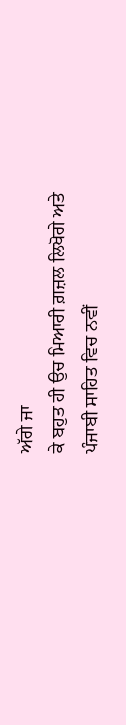ਅੱਗੇ ਜਾ
ਕੇ ਬਹੁਤ ਹੀ ਉਚ ਮਿਆਰੀ ਗ਼ਜ਼ਲ ਲਿਖੋਗੇ ਅਤੇ
ਪੰਜਾਬੀ ਸਾਹਿਤ ਵਿਚ ਨਵੀਂ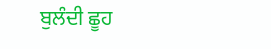ਬੁਲੰਦੀ ਛੂਹ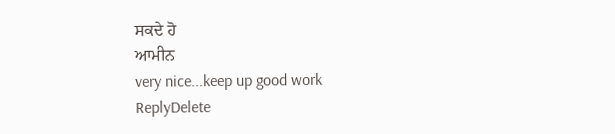ਸਕਦੇ ਹੋ
ਆਮੀਨ
very nice...keep up good work
ReplyDelete